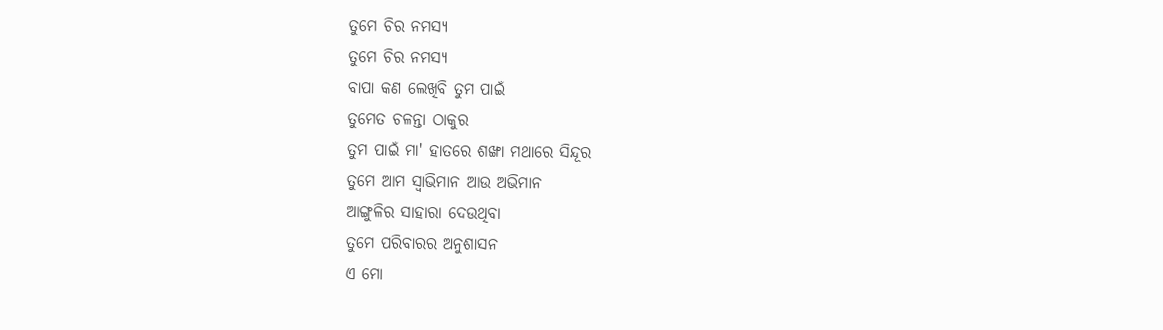ତୁମେ ଚିର ନମସ୍ୟ
ତୁମେ ଚିର ନମସ୍ୟ
ବାପା କଣ ଲେଖିବି ତୁମ ପାଇଁ
ତୁମେତ ଚଳନ୍ତା ଠାକୁର
ତୁମ ପାଇଁ ମା' ହାତରେ ଶଙ୍ଖା ମଥାରେ ସିନ୍ଦୂର
ତୁମେ ଆମ ସ୍ୱାଭିମାନ ଆଉ ଅଭିମାନ
ଆଙ୍ଗୁଳିର ସାହାରା ଦେଉଥିବା
ତୁମେ ପରିବାରର ଅନୁଶାସନ
ଏ ମୋ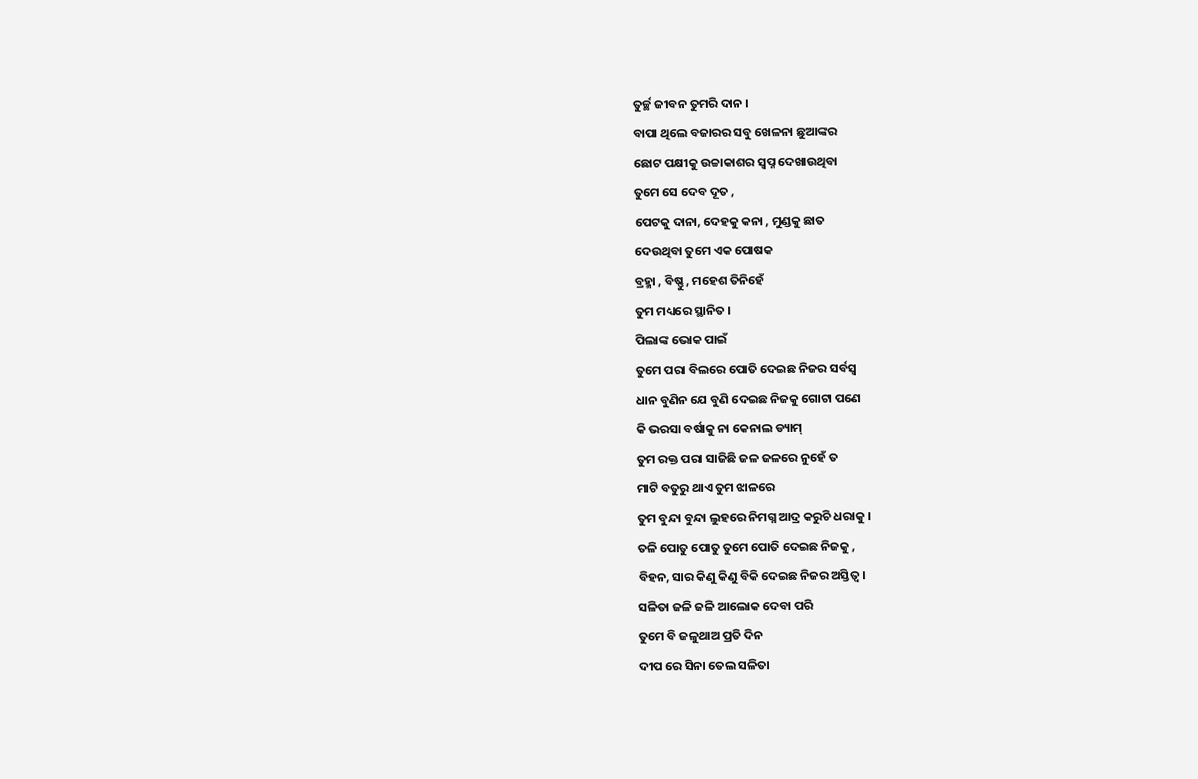ତୁର୍ଚ୍ଛ ଜୀବନ ତୁମରି ଦାନ ।
ବାପା ଥିଲେ ବଜାରର ସବୁ ଖେଳନା ଛୁଆଙ୍କର
ଛୋଟ ପକ୍ଷୀକୁ ଉଚ୍ଚାକାଶର ସ୍ବପ୍ନ ଦେଖାଉଥିବା
ତୁମେ ସେ ଦେବ ଦୂତ ,
ପେଟକୁ ଦାନା, ଦେହକୁ କନା , ମୁଣ୍ଡକୁ ଛାତ
ଦେଉଥିବା ତୁମେ ଏକ ପୋଷକ
ବ୍ରହ୍ମା , ବିଷ୍ଣୁ , ମହେଶ ତିନିହେଁ
ତୁମ ମଧ୍ୟରେ ସ୍ଥାନିତ ।
ପିଲାଙ୍କ ଭୋକ ପାଇଁ
ତୁମେ ପରା ବିଲରେ ପୋତି ଦେଇଛ ନିଜର ସର୍ବସ୍ୱ
ଧାନ ବୁଣିନ ଯେ ବୁଣି ଦେଇଛ ନିଜକୁ ଗୋଟା ପଣେ
କି ଭରସା ବର୍ଷାକୁ ନା କେନାଲ ଡ୍ୟାମ୍
ତୁମ ରକ୍ତ ପରା ସାଜିଛି ଜଳ ଜଳରେ ନୁହେଁ ତ
ମାଟି ବତୁରୁ ଥାଏ ତୁମ ଝାଳରେ
ତୁମ ବୁନ୍ଦା ବୁନ୍ଦା ଲୁହରେ ନିମଗ୍ନ ଆଦ୍ର କରୁଚି ଧରାକୁ ।
ତଳି ପୋତୁ ପୋତୁ ତୁମେ ପୋତି ଦେଇଛ ନିଜକୁ ,
ବିହନ, ସାର କିଣୁ କିଣୁ ବିକି ଦେଇଛ ନିଜର ଅସ୍ତିତ୍ବ ।
ସଳିତା ଜଳି ଜଳି ଆଲୋକ ଦେବା ପରି
ତୁମେ ବି ଜଳୁଥାଅ ପ୍ରତି ଦିନ
ଦୀପ ରେ ସିନା ତେଲ ସଳିତା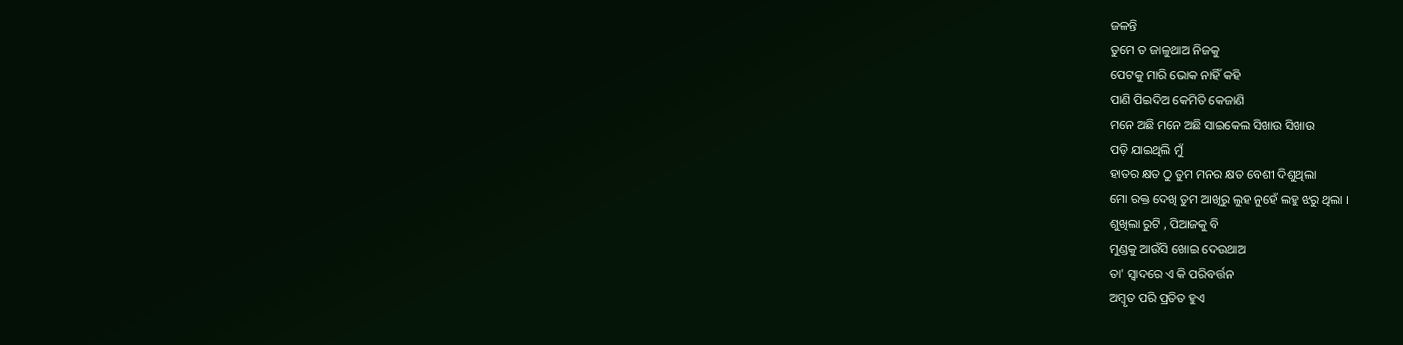ଜଳନ୍ତି
ତୁମେ ତ ଜାଳୁଥାଅ ନିଜକୁ
ପେଟକୁ ମାରି ଭୋକ ନାହିଁ କହି
ପାଣି ପିଇଦିଅ କେମିତି କେଜାଣି
ମନେ ଅଛି ମନେ ଅଛି ସାଇକେଲ ସିଖାଉ ସିଖାଉ
ପଡ଼ି ଯାଇଥିଲି ମୁଁ
ହାତର କ୍ଷତ ଠୁ ତୁମ ମନର କ୍ଷତ ବେଶୀ ଦିଶୁଥିଲା
ମୋ ରକ୍ତ ଦେଖି ତୁମ ଆଖିରୁ ଲୁହ ନୁହେଁ ଲହୁ ଝରୁ ଥିଲା ।
ଶୁଖିଲା ରୁଟି , ପିଆଜକୁ ବି
ମୁଣ୍ଡକୁ ଆଉଁସି ଖୋଇ ଦେଉଥାଅ
ତା' ସ୍ୱାଦରେ ଏ କି ପରିବର୍ତ୍ତନ
ଅମ୍ବୃତ ପରି ପ୍ରତିତ ହୁଏ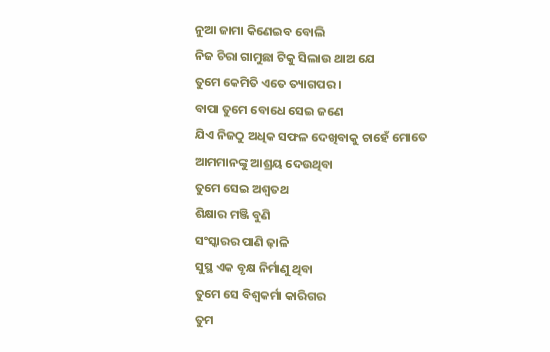ନୁଆ ଜାମା କିଣେଇବ ବୋଲି
ନିଜ ଚିରା ଗାମୁଛା ଟିକୁ ସିଲାଉ ଥାଅ ଯେ
ତୁମେ କେମିତି ଏତେ ତ୍ୟାଗପର ।
ବାପା ତୁମେ ବୋଧେ ସେଇ ଜଣେ
ଯିଏ ନିଜଠୁ ଅଧିକ ସଫଳ ଦେଖିବାକୁ ଚାହେଁ ମୋତେ
ଆମମାନଙ୍କୁ ଆଶ୍ରୟ ଦେଉଥିବା
ତୁମେ ସେଇ ଅଶ୍ୱତଥ
ଶିକ୍ଷାର ମଞ୍ଜି ବୁଣି
ସଂସ୍କାରର ପାଣି ଢ଼ାଳି
ସୁସ୍ଥ ଏକ ବୃକ୍ଷ ନିର୍ମାଣୁ ଥିବା
ତୁମେ ସେ ବିଶ୍ଵକର୍ମା କାରିଗର
ତୁମ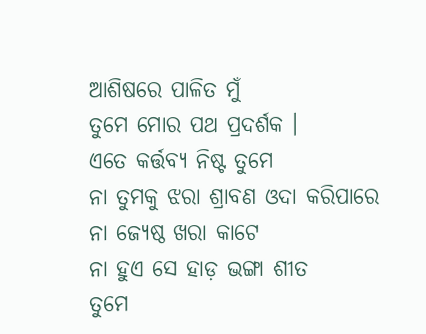ଆଶିଷରେ ପାଳିତ ମୁଁ
ତୁମେ ମୋର ପଥ ପ୍ରଦର୍ଶକ ।
ଏତେ କର୍ତ୍ତବ୍ୟ ନିଷ୍ଟ ତୁମେ
ନା ତୁମକୁ ଝରା ଶ୍ରାବଣ ଓଦା କରିପାରେ
ନା ଜ୍ୟେଷ୍ଠ ଖରା କାଟେ
ନା ହୁଏ ସେ ହାଡ଼ ଭଙ୍ଗା ଶୀତ
ତୁମେ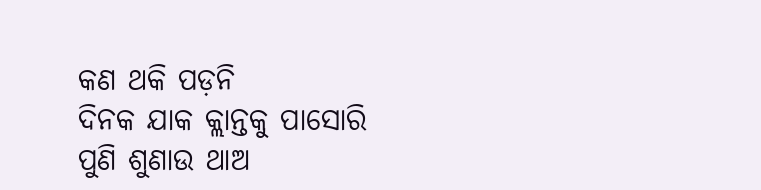କଣ ଥକି ପଡ଼ନି
ଦିନକ ଯାକ କ୍ଲାନ୍ତକୁ ପାସୋରି
ପୁଣି ଶୁଣାଉ ଥାଅ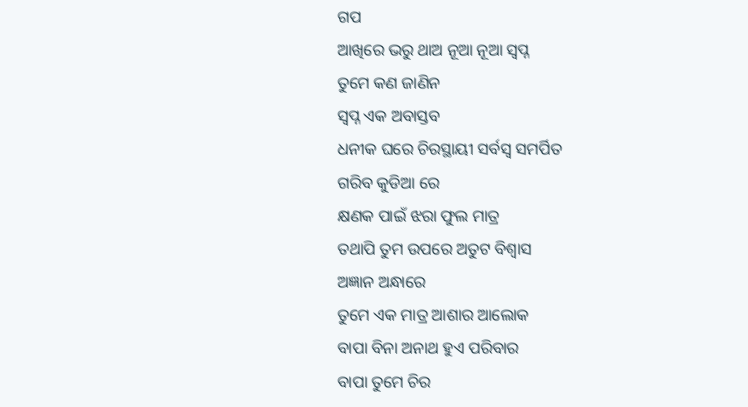ଗପ
ଆଖିରେ ଭରୁ ଥାଅ ନୂଆ ନୂଆ ସ୍ବପ୍ନ
ତୁମେ କଣ ଜାଣିନ
ସ୍ବପ୍ନ ଏକ ଅବାସ୍ତବ
ଧନୀକ ଘରେ ଚିରସ୍ଥାୟୀ ସର୍ବସ୍ୱ ସମର୍ପିତ
ଗରିବ କୁଡିଆ ରେ
କ୍ଷଣକ ପାଇଁ ଝରା ଫୁଲ ମାତ୍ର
ତଥାପି ତୁମ ଉପରେ ଅତୁଟ ବିଶ୍ୱାସ
ଅଜ୍ଞାନ ଅନ୍ଧାରେ
ତୁମେ ଏକ ମାତ୍ର ଆଶାର ଆଲୋକ
ବାପା ବିନା ଅନାଥ ହୁଏ ପରିବାର
ବାପା ତୁମେ ଚିର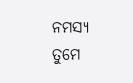ନମସ୍ୟ
ତୁମେ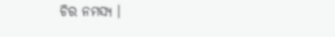ଚିର ନମସ୍ୟ ।